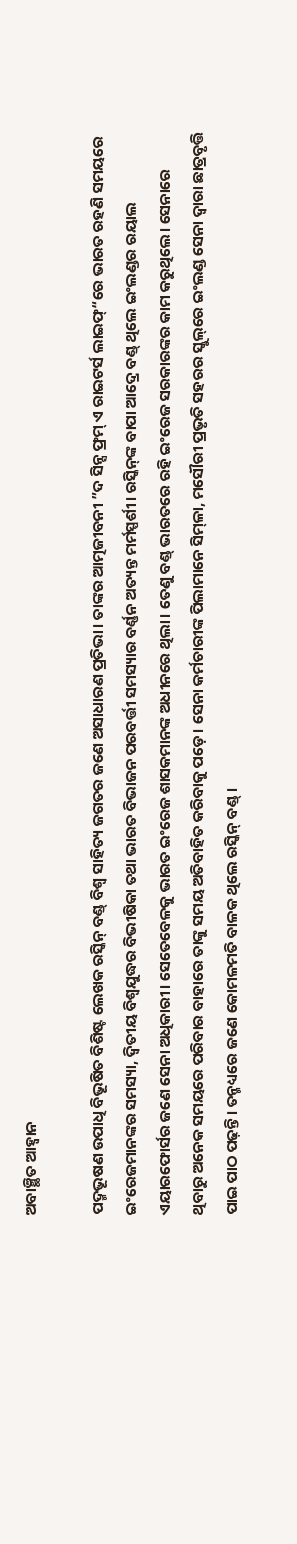ଅବାଞ୍ଛିତ ଆହ୍ବାନ

ପଦ୍ମଭୂଷଣ ଉପାଧି ବିଭୂଷିତ ବିଶିଷ୍ଟ ଲେଖକ ରସ୍କିନ୍‌ ବଣ୍ଡ୍‌ ବିଶ୍ୱ ସାହିତ୍ୟ ଜଗତର ଜଣେ ଅସାଧାରଣ ପ୍ରତିଭା। ତାଙ୍କର ଆତ୍ମଜୀବନୀ ”ଦ ସିନ୍ସ ଫ୍ରମ୍‌ ଏ ରାଇଟର୍ସ ଲାଇଫ୍‌“ରେ ଭାରତ ରହଣି ସମୟରେ ଇଂରେଜମାନଙ୍କର ସମସ୍ୟା, ଦ୍ୱିତୀୟ ବିଶ୍ୱଯୁଦ୍ଧର ବିଭୀଷିକା ତଥା ଭାରତ ବିଭାଜନ ପରବର୍ତ୍ତୀ ସମସ୍ୟାର ବର୍ଣ୍ଣନ ଅତ୍ୟନ୍ତ ମର୍ମସ୍ପର୍ଶୀ। ରସ୍କିନ୍‌ଙ୍କ ବାପା ଆଦ୍ରେ ବଣ୍ଡ୍‌ ଥିଲେ ଇଂଲଣ୍ଡର ରୟାଲ ଏୟାରଫୋର୍ସର ଜଣେ ସେନା ଅଧିକାରୀ। ସେତେବେଳକୁ ଭାରତ ଇଂରେଜ ଶାସକମାନଙ୍କ ଅଧୀନରେ ଥିଲା। ତେଣୁ ବଣ୍ଡ୍‌ ଭାରତରେ ରହି ଇଂରେଜ ସରକାରଙ୍କର କାମ କରୁଥିଲେ। ସେନାରେ ଥିବାରୁ ଅନେକ ସମୟରେ ପରିବାର ବାହାରେ ତାଙ୍କୁ ସମୟ ଅତିବାହିତ କରିବାକୁ ପଡ଼େ। ସେନା କର୍ମଚାରୀଙ୍କ ପିଲାମାନେ ସିମ୍‌ଳା, ମସୌରୀ ପ୍ରଭୃତି ସହରର ସ୍କୁଲ୍‌ରେ ଇଂଲଣ୍ଡ ସେନା ଦ୍ୱାରା ଛାତ୍ରବୃତ୍ତି ପାଇ ପାଠ ପଢ଼ନ୍ତି। ତନ୍ମଧ୍ୟରେ ଜଣେ କୋମଳମତି ବାଳକ ଥିଲେ ରସ୍କିନ୍‌ ବଣ୍ଡ୍‌ ।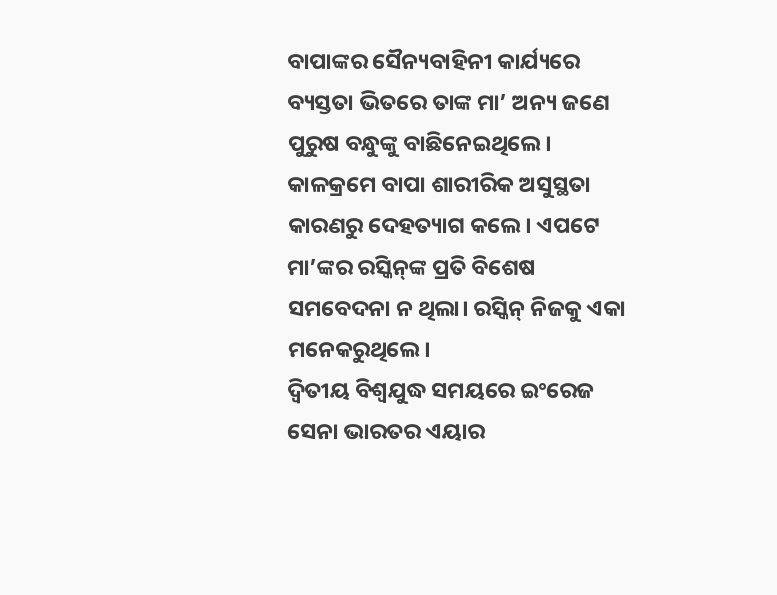ବାପାଙ୍କର ସୈନ୍ୟବାହିନୀ କାର୍ଯ୍ୟରେ ବ୍ୟସ୍ତତା ଭିତରେ ତାଙ୍କ ମା’ ଅନ୍ୟ ଜଣେ ପୁରୁଷ ବନ୍ଧୁଙ୍କୁ ବାଛିନେଇଥିଲେ। କାଳକ୍ରମେ ବାପା ଶାରୀରିକ ଅସୁସ୍ଥତା କାରଣରୁ ଦେହତ୍ୟାଗ କଲେ। ଏପଟେ ମା’ଙ୍କର ରସ୍କିନ୍‌ଙ୍କ ପ୍ରତି ବିଶେଷ ସମବେଦନା ନ ଥିଲା। ରସ୍କିନ୍‌ ନିଜକୁ ଏକା ମନେକରୁଥିଲେ।
ଦ୍ୱିତୀୟ ବିଶ୍ୱଯୁଦ୍ଧ ସମୟରେ ଇଂରେଜ ସେନା ଭାରତର ଏୟାର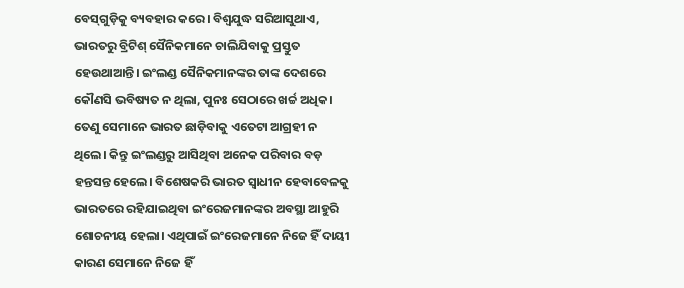ବେସ୍‌ଗୁଡ଼ିକୁ ବ୍ୟବହାର କରେ। ବିଶ୍ୱଯୁଦ୍ଧ ସରିଆସୁଥାଏ, ଭାରତରୁ ବ୍ରିଟିଶ୍‌ ସୈନିକମାନେ ଚାଲିଯିବାକୁ ପ୍ରସ୍ତୁତ ହେଉଥାଆନ୍ତି। ଇଂଲଣ୍ଡ ସୈନିକମାନଙ୍କର ତାଙ୍କ ଦେଶରେ କୌଣସି ଭବିଷ୍ୟତ ନ ଥିଲା, ପୁନଃ ସେଠାରେ ଖର୍ଚ୍ଚ ଅଧିକ। ତେଣୁ ସେମାନେ ଭାରତ ଛାଡ଼ିବାକୁ ଏତେଟା ଆଗ୍ରହୀ ନ ଥିଲେ। କିନ୍ତୁ ଇଂଲଣ୍ଡରୁ ଆସିଥିବା ଅନେକ ପରିବାର ବଡ଼ ହନ୍ତସନ୍ତ ହେଲେ। ବିଶେଷକରି ଭାରତ ସ୍ବାଧୀନ ହେବାବେଳକୁ ଭାରତରେ ରହିଯାଇଥିବା ଇଂରେଜମାନଙ୍କର ଅବସ୍ଥା ଆହୁରି ଶୋଚନୀୟ ହେଲା। ଏଥିପାଇଁ ଇଂରେଜମାନେ ନିଜେ ହିଁ ଦାୟୀ କାରଣ ସେମାନେ ନିଜେ ହିଁ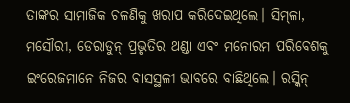ତାଙ୍କର ସାମାଜିକ ଚଳଣିକୁ ଖରାପ କରିଦେଇଥିଲେ। ସିମ୍‌ଳା, ମସୌରୀ, ଡେରାଡୁନ୍‌ ପ୍ରଭୃତିର ଥଣ୍ଡା ଏବଂ ମନୋରମ ପରିବେଶକୁ ଇଂରେଜମାନେ ନିଜର ବାସସ୍ଥଳୀ ଭାବରେ ବାଛିଥିଲେ। ରସ୍କିନ୍‌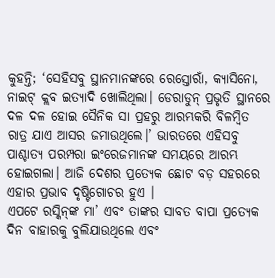କୁହନ୍ତି; ‘ସେହିସବୁ ସ୍ଥାନମାନଙ୍କରେ ରେସ୍ତୋରାଁ, କ୍ୟାସିନୋ, ନାଇଟ୍‌ କ୍ଲବ ଇତ୍ୟାଦି ଖୋଲିଥିଲା। ଡେରାଡୁନ୍‌ ପ୍ରଭୃତି ସ୍ଥାନରେ ଦଳ ଦଳ ହୋଇ ସୈନିକ ସା ପ୍ରହରୁ ଆରମ୍ଭକରି ବିଳମ୍ବିତ ରାତ୍ର ଯାଏ ଆସର ଜମାଉଥିଲେ।’ ଭାରତରେ ଏହିସବୁ ପାଶ୍ଚାତ୍ୟ ପରମ୍ପରା ଇଂରେଜମାନଙ୍କ ସମୟରେ ଆରମ୍ଭ ହୋଇଗଲା। ଆଜି ଦେଶର ପ୍ରତ୍ୟେକ ଛୋଟ ବଡ଼ ସହରରେ ଏହାର ପ୍ରଭାବ ଦୃଷ୍ଟିଗୋଚର ହୁଏ ।
ଏପଟେ ରସ୍କିନ୍‌ଙ୍କ ମା’ ଏବଂ ତାଙ୍କର ସାବତ ବାପା ପ୍ରତ୍ୟେକ ଦିନ ବାହାରକୁ ବୁଲିଯାଉଥିଲେ ଏବଂ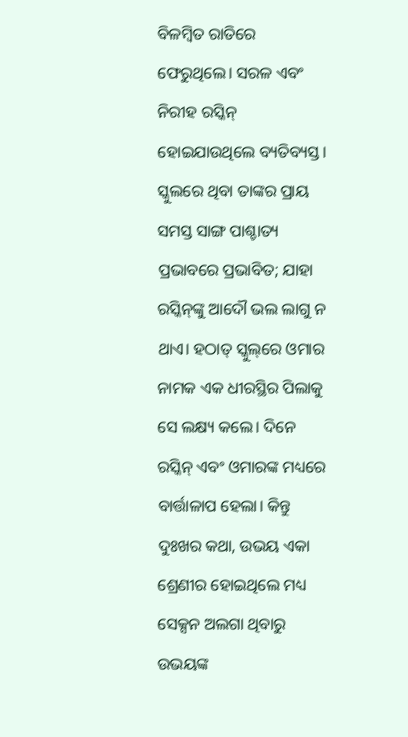ବିଳମ୍ବିତ ରାତିରେ ଫେରୁଥିଲେ। ସରଳ ଏବଂ ନିରୀହ ରସ୍କିନ୍‌ ହୋଇଯାଉଥିଲେ ବ୍ୟତିବ୍ୟସ୍ତ। ସ୍କୁଲରେ ଥିବା ତାଙ୍କର ପ୍ରାୟ ସମସ୍ତ ସାଙ୍ଗ ପାଶ୍ଚାତ୍ୟ ପ୍ରଭାବରେ ପ୍ରଭାବିତ; ଯାହା ରସ୍କିନ୍‌ଙ୍କୁ ଆଦୌ ଭଲ ଲାଗୁ ନ ଥାଏ। ହଠାତ୍‌ ସ୍କୁଲ୍‌ରେ ଓମାର ନାମକ ଏକ ଧୀରସ୍ଥିର ପିଲାକୁ ସେ ଲକ୍ଷ୍ୟ କଲେ। ଦିନେ ରସ୍କିନ୍‌ ଏବଂ ଓମାରଙ୍କ ମଧ୍ୟରେ ବାର୍ତ୍ତାଳାପ ହେଲା। କିନ୍ତୁ ଦୁଃଖର କଥା, ଉଭୟ ଏକା ଶ୍ରେଣୀର ହୋଇଥିଲେ ମଧ୍ୟ ସେକ୍ସନ ଅଲଗା ଥିବାରୁ ଉଭୟଙ୍କ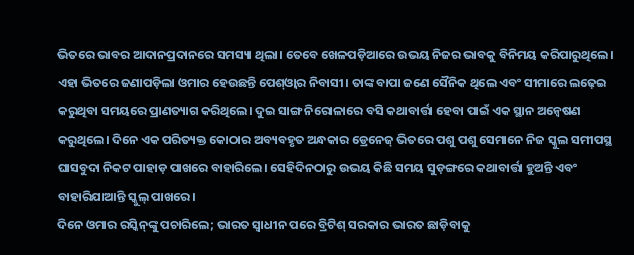ଭିତରେ ଭାବର ଆଦାନପ୍ରଦାନରେ ସମସ୍ୟା ଥିଲା। ତେବେ ଖେଳପଡ଼ିଆରେ ଉଭୟ ନିଜର ଭାବକୁ ବିନିମୟ କରିପାରୁଥିଲେ। ଏହା ଭିତରେ ଜଣାପଡ଼ିଲା ଓମାର ହେଉଛନ୍ତି ପେଶ୍‌ଓ୍ବାର ନିବାସୀ। ତାଙ୍କ ବାପା ଜଣେ ସୈନିକ ଥିଲେ ଏବଂ ସୀମାରେ ଲଢ଼େଇ କରୁଥିବା ସମୟରେ ପ୍ରାଣତ୍ୟାଗ କରିଥିଲେ। ଦୁଇ ସାଙ୍ଗ ନିରୋଳାରେ ବସି କଥାବାର୍ତ୍ତା ହେବା ପାଇଁ ଏକ ସ୍ଥାନ ଅନ୍ବେଷଣ କରୁଥିଲେ। ଦିନେ ଏକ ପରିତ୍ୟକ୍ତ କୋଠାର ଅବ୍ୟବହୃତ ଅନ୍ଧକାର ଡ୍ରେନେଜ୍‌ ଭିତରେ ପଶୁ ପଶୁ ସେମାନେ ନିଜ ସ୍କୁଲ ସମୀପସ୍ଥ ଘାସବୁଦା ନିକଟ ପାହାଡ଼ ପାଖରେ ବାହାରିଲେ। ସେହିଦିନଠାରୁ ଉଭୟ କିଛି ସମୟ ସୁଡ଼ଙ୍ଗରେ କଥାବାର୍ତ୍ତା ହୁଅନ୍ତି ଏବଂ ବାହାରିଯାଆନ୍ତି ସ୍କୁଲ୍‌ ପାଖରେ।
ଦିନେ ଓମାର ରସ୍କିନ୍‌ଙ୍କୁ ପଚାରିଲେ; ଭାରତ ସ୍ବାଧୀନ ପରେ ବ୍ରିଟିଶ୍‌ ସରକାର ଭାରତ ଛାଡ଼ିବାକୁ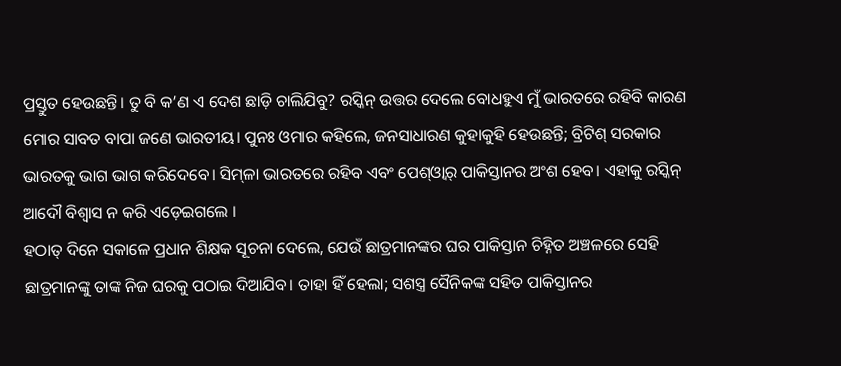ପ୍ରସ୍ତୁତ ହେଉଛନ୍ତି। ତୁ ବି କ’ଣ ଏ ଦେଶ ଛାଡ଼ି ଚାଲିଯିବୁ? ରସ୍କିନ୍‌ ଉତ୍ତର ଦେଲେ ବୋଧହୁଏ ମୁଁ ଭାରତରେ ରହିବି କାରଣ ମୋର ସାବତ ବାପା ଜଣେ ଭାରତୀୟ। ପୁନଃ ଓମାର କହିଲେ, ଜନସାଧାରଣ କୁହାକୁହି ହେଉଛନ୍ତି; ବ୍ରିଟିଶ୍‌ ସରକାର ଭାରତକୁ ଭାଗ ଭାଗ କରିଦେବେ। ସିମ୍‌ଳା ଭାରତରେ ରହିବ ଏବଂ ପେଶ୍‌ଓ୍ବାର୍‌ ପାକିସ୍ତାନର ଅଂଶ ହେବ। ଏହାକୁ ରସ୍କିନ୍‌ ଆଦୌ ବିଶ୍ୱାସ ନ କରି ଏଡ଼େଇଗଲେ ।
ହଠାତ୍‌ ଦିନେ ସକାଳେ ପ୍ରଧାନ ଶିକ୍ଷକ ସୂଚନା ଦେଲେ, ଯେଉଁ ଛାତ୍ରମାନଙ୍କର ଘର ପାକିସ୍ତାନ ଚିହ୍ନିତ ଅଞ୍ଚଳରେ ସେହି ଛାତ୍ରମାନଙ୍କୁ ତାଙ୍କ ନିଜ ଘରକୁ ପଠାଇ ଦିଆଯିବ। ତାହା ହିଁ ହେଲା; ସଶସ୍ତ୍ର ସୈନିକଙ୍କ ସହିତ ପାକିସ୍ତାନର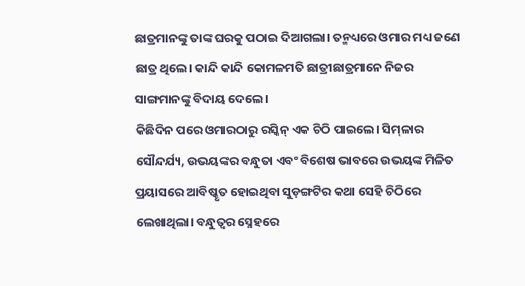ଛାତ୍ରମାନଙ୍କୁ ତାଙ୍କ ଘରକୁ ପଠାଇ ଦିଆଗଲା। ତନ୍ମଧ୍ୟରେ ଓମାର ମଧ୍ୟ ଜଣେ ଛାତ୍ର ଥିଲେ। କାନ୍ଦି କାନ୍ଦି କୋମଳମତି ଛାତ୍ରୀଛାତ୍ରମାନେ ନିଜର ସାଙ୍ଗମାନଙ୍କୁ ବିଦାୟ ଦେଲେ।
କିଛିଦିନ ପରେ ଓମାରଠାରୁ ରସ୍କିନ୍‌ ଏକ ଚିଠି ପାଇଲେ। ସିମ୍‌ଳାର ସୌନ୍ଦର୍ଯ୍ୟ, ଉଭୟଙ୍କର ବନ୍ଧୁତା ଏବଂ ବିଶେଷ ଭାବରେ ଉଭୟଙ୍କ ମିଳିତ ପ୍ରୟାସରେ ଆବିଷ୍କୃତ ହୋଇଥିବା ସୁଡ଼ଙ୍ଗଟିର କଥା ସେହି ଚିଠିରେ ଲେଖାଥିଲା। ବନ୍ଧୁତ୍ୱର ସ୍ନେହରେ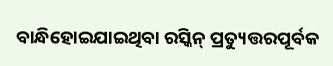ବାନ୍ଧିହୋଇଯାଇଥିବା ରସ୍କିନ୍‌ ପ୍ରତ୍ୟୁତ୍ତରପୂର୍ବକ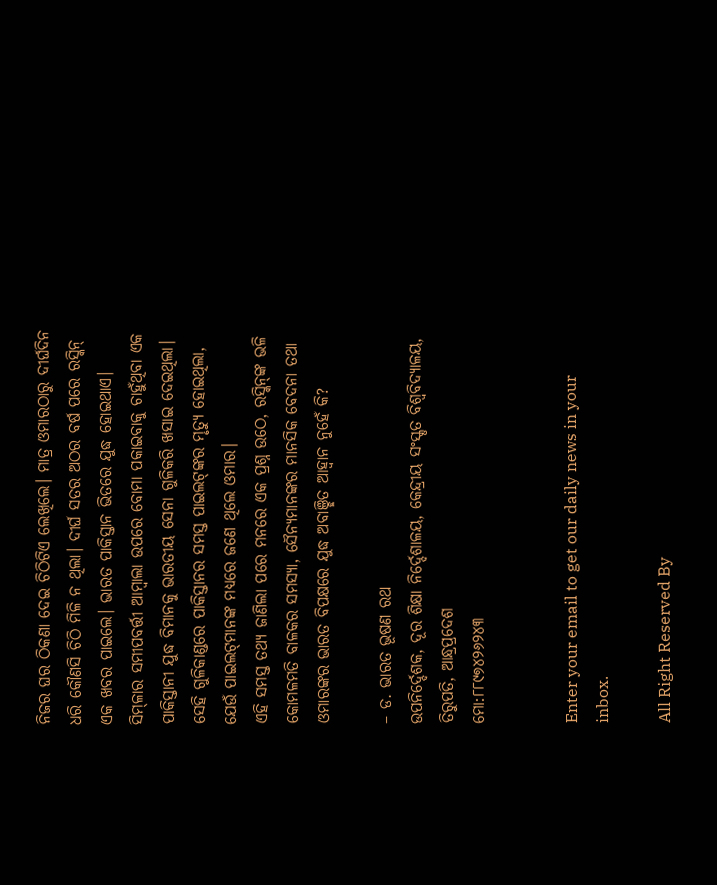ନିଜର ଘର ଠିକଣା ଦେଇ ଚିଠିଟିଏ ଲେଖିଲେ। ମାତ୍ର ଓମାରଠାରୁ ଦୀର୍ଘଦିନ ଧରି କୌଣସି ଚିଠି ମିଳି ନ ଥିଲା। ଦୀର୍ଘ ସତର ଅଠର ବର୍ଷ ପରେ ରସ୍କିନ୍‌ ଏକ ଖବର ପାଇଲେ। ଭାରତ ପାକିସ୍ତାନ ଭିତରେ ଯୁଦ୍ଧ ହୋଇଥାଏ। ସିମ୍‌ଳାର ସମୀପବର୍ତ୍ତୀ ଆମ୍ବାଲା ଉପରେ ବୋମା ପକାଇବାକୁ ଚାହୁଁଥିବା ଏକ ପାକିସ୍ତାନୀ ଯୁଦ୍ଧ ବିମାନକୁ ଭାରତୀୟ ସେନା ଗୁଳିକରି ଖସାଇ ଦେଇଥିଲା। ସେହି ଗୁଳିକାଣ୍ଡରେ ପାକିସ୍ତାନର ସମସ୍ତ ପାଇଲଟ୍‌ଙ୍କର ମୃତ୍ୟୁ ହୋଇଥିଲା, ଯେଉଁ ପାଇଲଟ୍‌ମାନଙ୍କ ମଧ୍ୟରେ ଜଣେ ଥିଲେ ଓମାର।
ଏହି ସମସ୍ତ ତଥ୍ୟ ଜାଣିଲା ପରେ ମନରେ ଏକ ପ୍ରଶ୍ନ ଉଠେ, ରସ୍କିନ୍‌ଙ୍କ ଭଳି କୋମଳମତି ବାଳକର ସମସ୍ୟା, ସୈନ୍ୟମାନଙ୍କର ମାନସିକ ବେଦନା ତଥା ଓମାରଙ୍କର ଭାରତ ବିପକ୍ଷରେ ଯୁଦ୍ଧ ଅବାଞ୍ଛିତ ଆହ୍ବାନ ନୁହେଁ କି?

– ଡ. ଭାରତ ଭୂଷଣ ରଥ
ଉପନିର୍ଦ୍ଦେଶକ, ଦୂର ଶିକ୍ଷା ନିର୍ଦ୍ଦେଶାଳୟ, କେନ୍ଦ୍ରୀୟ ସଂସ୍କୃତ ବିଶ୍ୱବିଦ୍ୟାଳୟ, ତିରୁପତି, ଆନ୍ଧ୍ରପ୍ରଦେଶ
ମୋ:୮୮୯୭୪୨୬୨୪୩


Enter your email to get our daily news in your inbox.

All Right Reserved By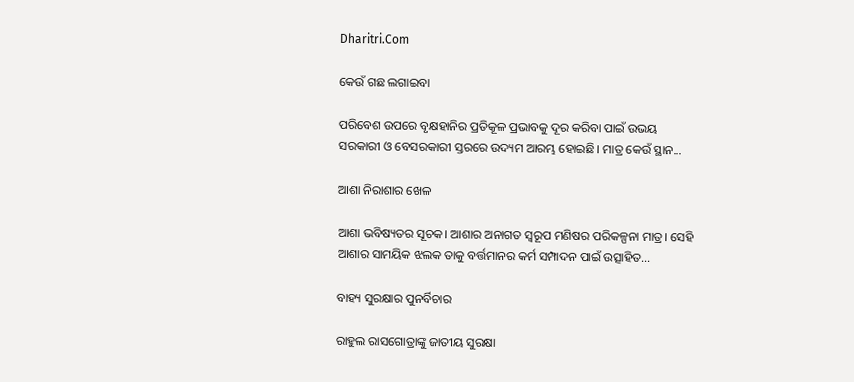Dharitri.Com

କେଉଁ ଗଛ ଲଗାଇବା

ପରିବେଶ ଉପରେ ବୃକ୍ଷହାନିର ପ୍ରତିକୂଳ ପ୍ରଭାବକୁ ଦୂର କରିବା ପାଇଁ ଉଭୟ ସରକାରୀ ଓ ବେସରକାରୀ ସ୍ତରରେ ଉଦ୍ୟମ ଆରମ୍ଭ ହୋଇଛି। ମାତ୍ର କେଉଁ ସ୍ଥାନ...

ଆଶା ନିରାଶାର ଖେଳ

ଆଶା ଭବିଷ୍ୟତର ସୂଚକ। ଆଶାର ଅନାଗତ ସ୍ବରୂପ ମଣିଷର ପରିକଳ୍ପନା ମାତ୍ର। ସେହି ଆଶାର ସାମୟିକ ଝଲକ ତାକୁ ବର୍ତ୍ତମାନର କର୍ମ ସମ୍ପାଦନ ପାଇଁ ଉତ୍ସାହିତ...

ବାହ୍ୟ ସୁରକ୍ଷାର ପୁନର୍ବିଚାର

ରାହୁଲ ରାସଗୋତ୍ରାଙ୍କୁ ଜାତୀୟ ସୁରକ୍ଷା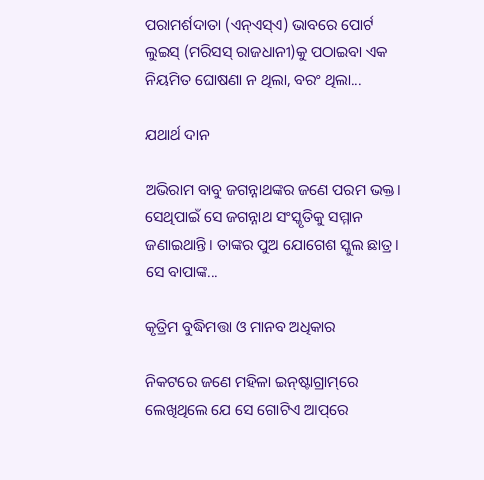ପରାମର୍ଶଦାତା (ଏନ୍‌ଏସ୍‌ଏ) ଭାବରେ ପୋର୍ଟ ଲୁଇସ୍‌ (ମରିସସ୍‌ ରାଜଧାନୀ)କୁ ପଠାଇବା ଏକ ନିୟମିତ ଘୋଷଣା ନ ଥିଲା, ବରଂ ଥିଲା...

ଯଥାର୍ଥ ଦାନ

ଅଭିରାମ ବାବୁ ଜଗନ୍ନାଥଙ୍କର ଜଣେ ପରମ ଭକ୍ତ। ସେଥିପାଇଁ ସେ ଜଗନ୍ନାଥ ସଂସ୍କୃତିକୁ ସମ୍ମାନ ଜଣାଇଥାନ୍ତି। ତାଙ୍କର ପୁଅ ଯୋଗେଶ ସ୍କୁଲ ଛାତ୍ର। ସେ ବାପାଙ୍କ...

କୃତ୍ରିମ ବୁଦ୍ଧିମତ୍ତା ଓ ମାନବ ଅଧିକାର

ନିକଟରେ ଜଣେ ମହିଳା ଇନ୍‌ଷ୍ଟାଗ୍ରାମ୍‌ରେ ଲେଖିଥିଲେ ଯେ ସେ ଗୋଟିଏ ଆପ୍‌ରେ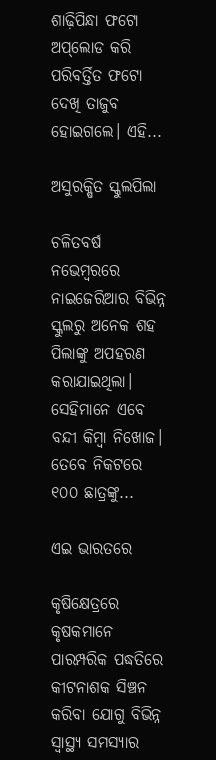ଶାଢ଼ିପିନ୍ଧା ଫଟୋ ଅପ୍‌ଲୋଡ କରି ପରିବର୍ତ୍ତିତ ଫଟୋ ଦେଖି ତାଜୁବ ହୋଇଗଲେ। ଏହି...

ଅସୁରକ୍ଷିତ ସ୍କୁଲପିଲା

ଚଳିତବର୍ଷ ନଭେମ୍ବରରେ ନାଇଜେରିଆର ବିଭିନ୍ନ ସ୍କୁଲରୁ ଅନେକ ଶହ ପିଲାଙ୍କୁ ଅପହରଣ କରାଯାଇଥିଲା। ସେହିମାନେ ଏବେ ବନ୍ଦୀ କିମ୍ବା ନିଖୋଜ। ତେବେ ନିକଟରେ ୧୦୦ ଛାତ୍ରଙ୍କୁ...

ଏଇ ଭାରତରେ

କୃଷିକ୍ଷେତ୍ରରେ କୃଷକମାନେ ପାରମ୍ପରିକ ପଦ୍ଧତିରେ କୀଟନାଶକ ସିଞ୍ଚନ କରିବା ଯୋଗୁ ବିଭିନ୍ନ ସ୍ୱାସ୍ଥ୍ୟ ସମସ୍ୟାର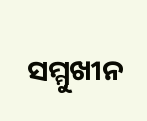ସମ୍ମୁଖୀନ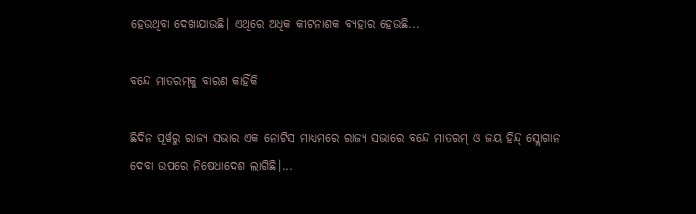ହେଉଥିବା ଦେଖାଯାଉଛି। ଏଥିରେ ଅଧିକ କୀଟନାଶକ ବ୍ୟହାର ହେଉଛି...

ବନ୍ଦେ ମାତରମ୍‌କୁ ବାରଣ କାହିଁକି

ଛିଦିନ ପୂର୍ୱରୁ ରାଜ୍ୟ ସଭାର ଏକ ନୋଟିସ ମାଧ୍ୟମରେ ରାଜ୍ୟ ସଭାରେ ବନ୍ଦେ ମାତରମ୍‌ ଓ ଜୟ ହିନ୍ଦ୍‌ ସ୍ଲୋଗାନ ଦେବା ଉପରେ ନିଷେଧାଦେଶ ଲାଗିଛି।...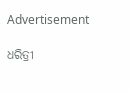Advertisement

ଧରିତ୍ରୀ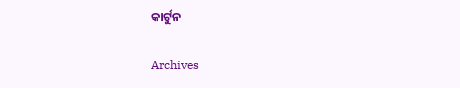କାର୍ଟୁନ

Archives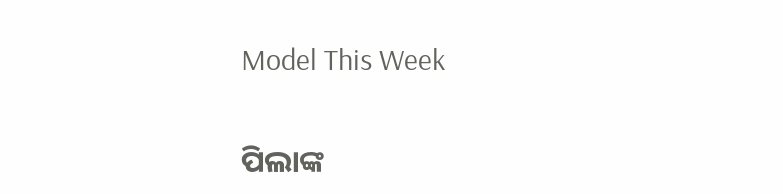Model This Week

ପିଲାଙ୍କ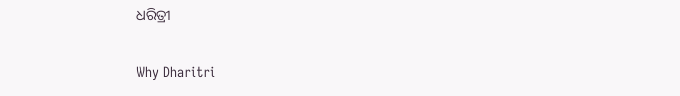ଧରିତ୍ରୀ

Why Dharitri